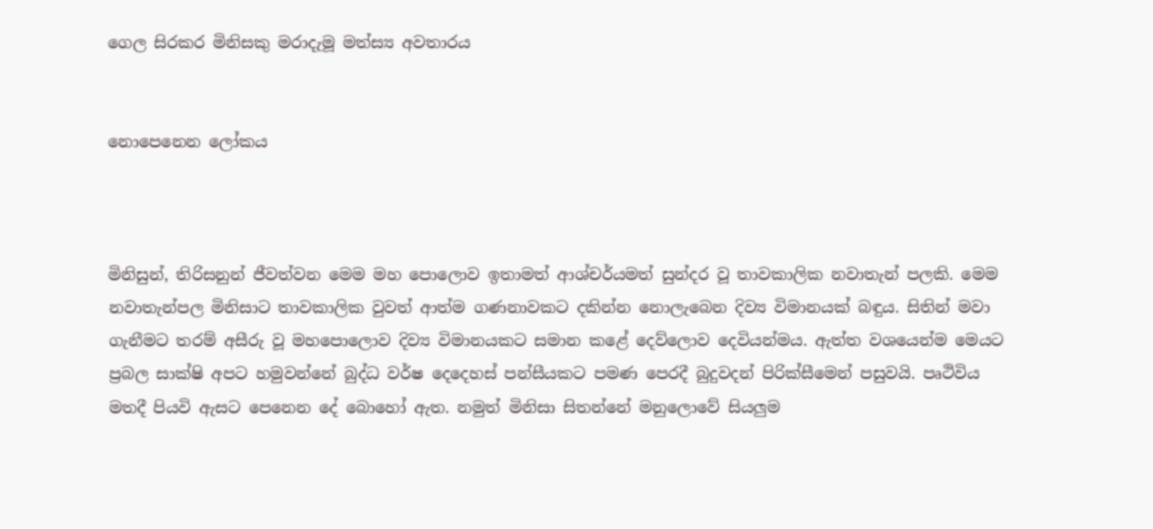ගෙල සිරකර මිනිසකු මරාදැමූ මත්ස්‍ය අවතාරය


නොපෙනෙන ලෝකය



මිනිසුන්, තිරිසනුන් ජීවත්වන මෙම මහ පොලොව ඉතාමත් ආශ්චර්යමත් සුන්දර වූ තාවකාලික නවාතැන් පලකි. මෙම නවාතැන්පල මිනිසාට තාවකාලික වුවත් ආත්ම ගණනාවකට දකින්න නොලැබෙන දිව්‍ය විමානයක් බඳුය. සිතින් මවා ගැනීමට තරම් අසීරු වූ මහපොලොව දිව්‍ය විමානයකට සමාන කළේ දෙව්ලොව දෙවියන්මය. ඇත්ත වශයෙන්ම මෙයට ප්‍රබල සාක්ෂි අපට හමුවන්නේ බුද්ධ වර්ෂ දෙදෙහස් පන්සීයකට පමණ පෙරදී බුදුවදන් පිරික්සීමෙන් පසුවයි. පෘථිවිය මතදී පියවි ඇසට පෙනෙන දේ බොහෝ ඇත. නමුත් මිනිසා සිතන්නේ මනුලොවේ සියලුම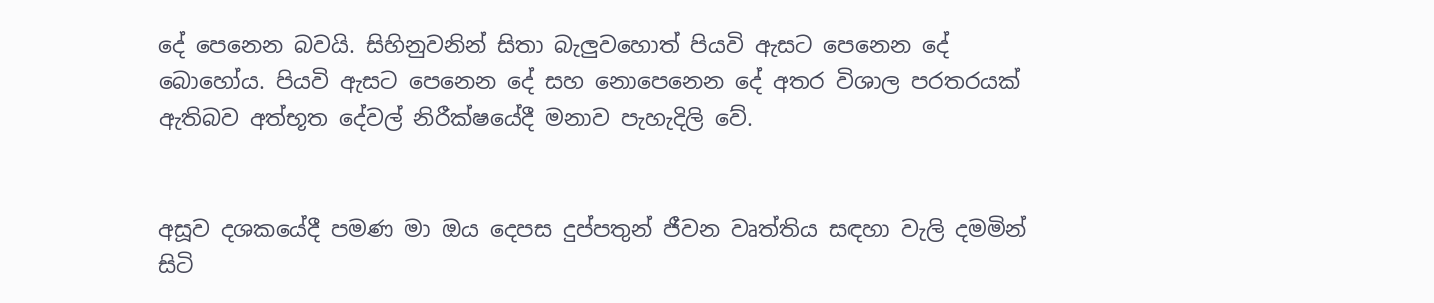දේ පෙනෙන බවයි. සිහිනුවනින් සිතා බැලුවහොත් පියවි ඇසට පෙනෙන දේ බොහෝය. පියවි ඇසට පෙනෙන දේ සහ නොපෙනෙන දේ අතර විශාල පරතරයක් ඇතිබව අත්භූත දේවල් නිරීක්ෂයේදී මනාව පැහැදිලි වේ.


අසූව දශකයේදී පමණ මා ඔය දෙපස දුප්පතුන් ජීවන වෘත්තිය සඳහා වැලි දමමින් සිටි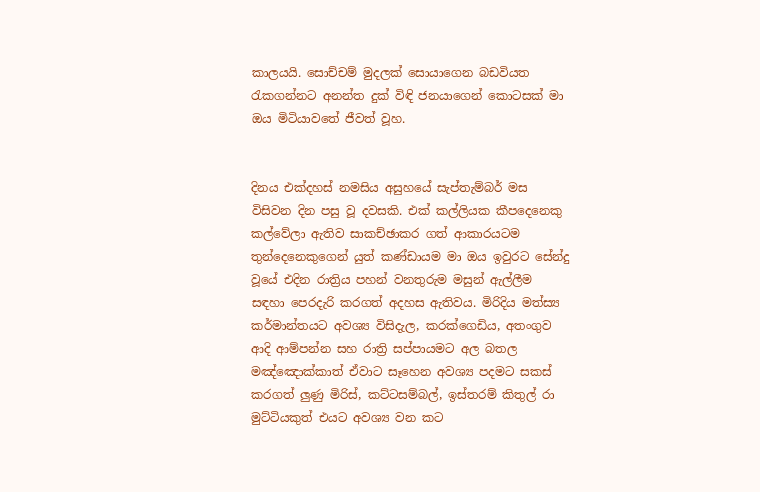කාලයයි. සොච්චම් මුදලක් සොයාගෙන බඩවියත රැකගන්නට අනන්ත දුක් විඳි ජනයාගෙන් කොටසක් මා ඔය මිටියාවතේ ජීවත් වූහ.


දිනය එක්දහස් නමසිය අසුහයේ සැප්තැම්බර් මස විසිවන දින පසු වූ දවසකි. එක් කල්ලියක කීපදෙනෙකු කල්වේලා ඇතිව සාකච්ඡාකර ගත් ආකාරයටම තුන්දෙනෙකුගෙන් යුත් කණ්ඩායම මා ඔය ඉවුරට සේන්දු වූයේ එදින රාත්‍රිය පහන් වනතුරුම මසුන් ඇල්ලීම සඳහා පෙරදැරි කරගත් අදහස ඇතිවය. මිරිදිය මත්ස්‍ය කර්මාන්තයට අවශ්‍ය විසිදැල, කරක්ගෙඩිය, අතංගුව ආදි ආම්පන්න සහ රාත්‍රි සප්පායමට අල බතල මඤ්ඤොක්කාත් ඒවාට සෑහෙන අවශ්‍ය පදමට සකස් කරගත් ලුණු මිරිස්, කට්ටසම්බල්, ඉස්තරම් කිතුල් රා මුට්ටියකුත් එයට අවශ්‍ය වන කට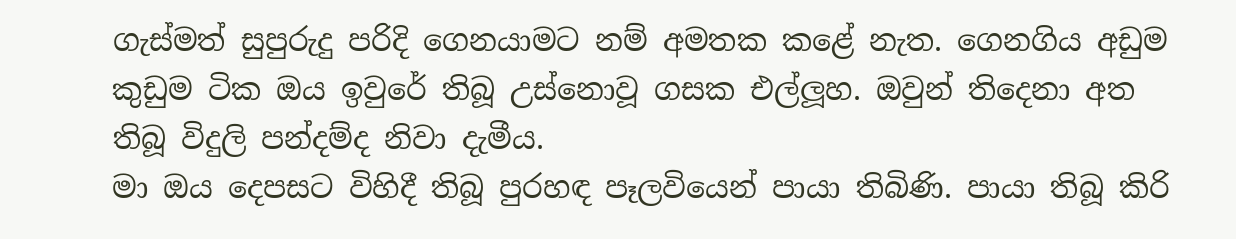ගැස්මත් සුපුරුදු පරිදි ගෙනයාමට නම් අමතක කළේ නැත. ගෙනගිය අඩුම කුඩුම ටික ඔය ඉවුරේ තිබූ උස්නොවූ ගසක එල්ලූහ. ඔවුන් තිදෙනා අත තිබූ විදුලි පන්දම්ද නිවා දැමීය.
මා ඔය දෙපසට විහිදී තිබූ පුරහඳ පෑලවියෙන් පායා තිබිණි. පායා තිබූ කිරි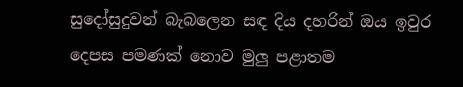සුදෝසුදුවන් බැබලෙන සඳ දිය දහරින් ඔය ඉවුර දෙපස පමණක් නොව මුලු පළාතම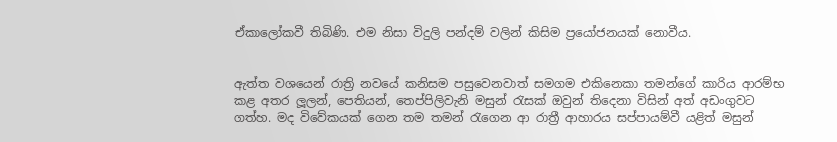ඒකාලෝකවී තිබිණි. එම නිසා විදුලි පන්දම් වලින් කිසිම ප්‍රයෝජනයක් නොවීය.


ඇත්ත වශයෙන් රාත්‍රි නවයේ කනිසම පසුවෙනවාත් සමගම එකිනෙකා තමන්ගේ කාරිය ආරම්භ කළ අතර ලූලන්, පෙතියන්, තෙප්පිලිවැනි මසුන් රැසක් ඔවුන් තිදෙනා විසින් අත් අඩංගුවට ගත්හ. මද විවේකයක් ගෙන තම තමන් රැගෙන ආ රාත්‍රී ආහාරය සප්පායම්වී යළිත් මසුන්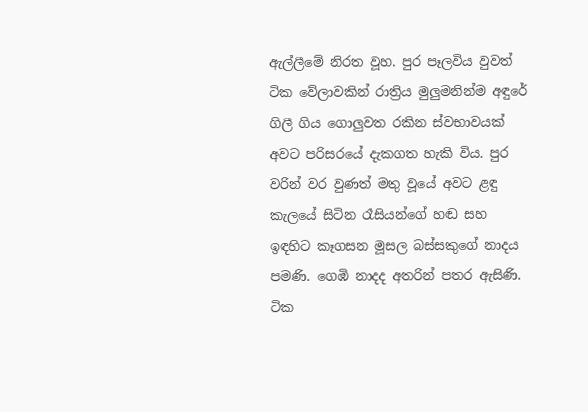ඇල්ලීමේ නිරත වූහ. පුර පෑලවිය වුවත් ටික වේලාවකින් රාත්‍රිය මුලුමනින්ම අඳුරේ ගිලී ගිය ගොලුවත රකින ස්වභාවයක් අවට පරිසරයේ දැකගත හැකි විය. පුර වරින් වර වුණත් මතු වූයේ අවට ළඳු කැලයේ සිටින රෑසියන්ගේ හඬ සහ ඉඳහිට කෑගසන මූසල බස්සකුගේ නාදය පමණි. ගෙඹි නාදද අතරින් පතර ඇසිණි. ටික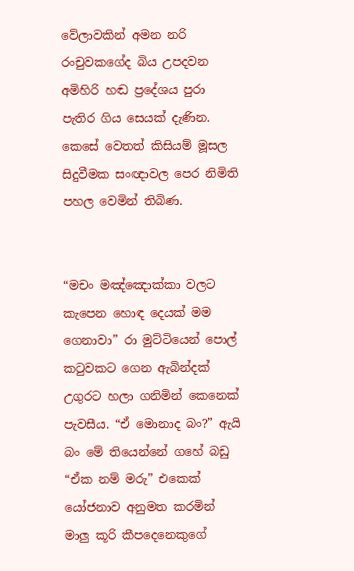වේලාවකින් අමන නරි රංචුවකගේද බිය උපදවන අමිහිරි හඬ ප්‍රදේශය පුරා පැතිර ගිය සෙයක් දැණින. කෙසේ වෙතත් කිසියම් මූසල සිදුවීමක සංඥාවල පෙර නිමිති පහල වෙමින් තිබිණ.


“මචං මඤ්ඤොක්කා වලට කැපෙන හොඳ දෙයක් මම ගෙනාවා” රා මුට්ටියෙන් පොල් කටුවකට ගෙන ඇබින්දක් උගුරට හලා ගනිමින් කෙනෙක් පැවසීය. “ඒ මොනාද බං?” ඇයි බං මේ තියෙන්නේ ගහේ බඩු “ඒක නම් මරු” එකෙක් යෝජනාව අනුමත කරමින් මාලු කූරි කීපදෙනෙකුගේ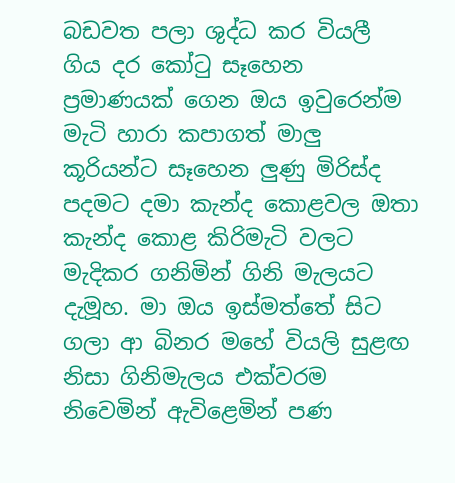බඩවත පලා ශුද්ධ කර වියලී ගිය දර කෝටු සෑහෙන ප්‍රමාණයක් ගෙන ඔය ඉවුරෙන්ම මැටි හාරා කපාගත් මාලු කූරියන්ට සෑහෙන ලුණු මිරිස්ද පදමට දමා කැන්ද කොළවල ඔතා කැන්ද කොළ කිරිමැටි වලට මැදිකර ගනිමින් ගිනි මැලයට දැමූහ. මා ඔය ඉස්මත්තේ සිට ගලා ආ බිනර මහේ වියලි සුළඟ නිසා ගිනිමැලය එක්වරම නිවෙමින් ඇවිළෙමින් පණ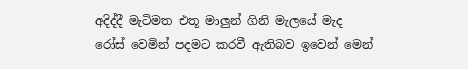අදිද්දී මැටිමත එතූ මාලුන් ගිනි මැලයේ මැද රෝස් වෙමින් පදමට කරවී ඇතිබව ඉවෙන් මෙන්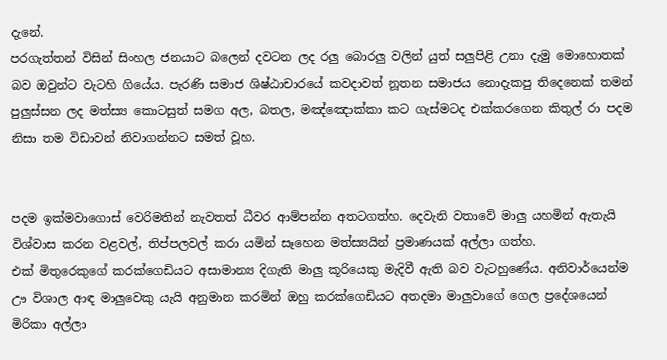දැනේ.
පරගැත්තන් විසින් සිංහල ජනයාට බලෙන් දවටන ලද රලු බොරලු වලින් යුත් සලුපිළි උනා දැමු මොහොතක් බව ඔවුන්ට වැටහි ගියේය. පැරණි සමාජ ශිෂ්ඨාචාරයේ කවදාවත් නූතන සමාජය නොදැකපු තිදෙනෙක් තමන් පුලුස්සන ලද මත්ස්‍ය කොටසුත් සමග අල, බතල, මඤ්ඤොක්කා කට ගැස්මටද එක්කරගෙන කිතුල් රා පදම නිසා තම විඩාවන් නිවාගන්නට සමත් වූහ.


පදම ඉක්මවාගොස් වෙරිමතින් නැවතත් ධීවර ආම්පන්න අතටගත්හ. දෙවැනි වතාවේ මාලු යහමින් ඇතැයි විශ්වාස කරන වළවල්, තිප්පලවල් කරා යමින් සෑහෙන මත්ස්‍යයින් ප්‍රමාණයක් අල්ලා ගත්හ.
එක් මිතුරෙකුගේ කරක්ගෙඩියට අසාමාන්‍ය දිගැති මාලු කූරියෙකු මැදිවී ඇති බව වැටහුණේය. අනිවාර්යෙන්ම ඌ විශාල ආඳ මාලුවෙකු යැයි අනුමාන කරමින් ඔහු කරක්ගෙඩියට අතදමා මාලුවාගේ ගෙල ප්‍රදේශයෙන් මිරිකා අල්ලා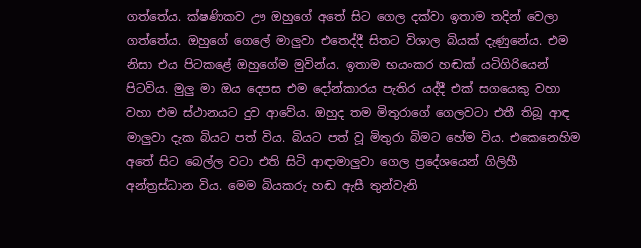ගත්තේය. ක්ෂණිකව ඌ ඔහුගේ අතේ සිට ගෙල දක්වා ඉතාම තදින් වෙලා ගත්තේය. ඔහුගේ ගෙලේ මාලුවා එතෙද්දී සිතට විශාල බියක් දැණුනේය. එම නිසා එය පිටකළේ ඔහුගේම මුවින්ය. ඉතාම භයංකර හඬක් යටිගිරියෙන් පිටවිය. මුලු මා ඔය දෙපස එම දෝන්කාරය පැතිර යද්දී එක් සගයෙකු වහා වහා එම ස්ථානයට දුව ආවේය. ඔහුද තම මිතුරාගේ ගෙලවටා එතී තිබූ ආඳ මාලුවා දැක බියට පත් විය. බියට පත් වූ මිතුරා බිමට හේම විය. එකෙනෙහිම අතේ සිට බෙල්ල වටා එති සිටි ආඳාමාලුවා ගෙල ප්‍රදේශයෙන් ගිලිහී අන්ත්‍රස්ධාන විය. මෙම බියකරු හඬ ඇසී තුන්වැනි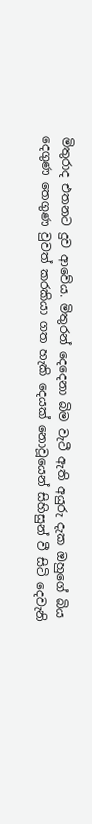මිතුරාද එතනට දුව ආවේය. මිතුරන් දෙදෙනා බිම වැටී ඇති අයුරු දැක ඔහුගේ බිය දෙගුණ තෙගුණ වුවත් කරකියා ගත හැකි දෙයක් නොවූයෙන් සිහිසුන් වී සිටි දෙවැනි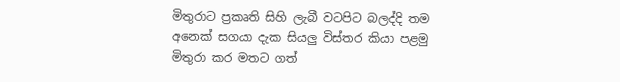මිතුරාට ප්‍රකෘති සිහි ලැබී වටපිට බලද්දි තම අනෙක් සගයා දැක සියලු විස්තර කියා පළමු මිතුරා කර මතට ගත්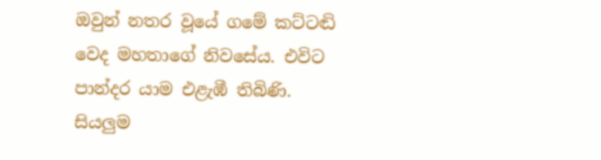ඔවුන් නතර වූයේ ගමේ කට්ටඬි වෙද මහතාගේ නිවසේය. එවිට පාන්දර යාම එළැඹී තිබිණි.
සියලුම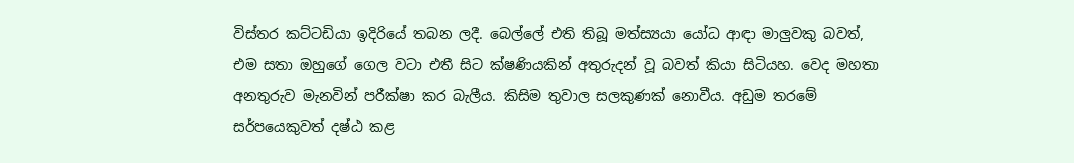විස්තර කට්ටඩියා ඉදිරියේ තබන ලදී. බෙල්ලේ එති තිබූ මත්ස්‍යයා යෝධ ආඳා මාලුවකු බවත්, එම සතා ඔහුගේ ගෙල වටා එතී සිට ක්ෂණියකින් අතුරුදන් වූ බවත් කියා සිටියහ. වෙද මහතා අනතුරුව මැනවින් පරීක්ෂා කර බැලීය. කිසිම තුවාල සලකුණක් නොවීය. අඩුම තරමේ සර්පයෙකුවත් දෂ්ඨ කළ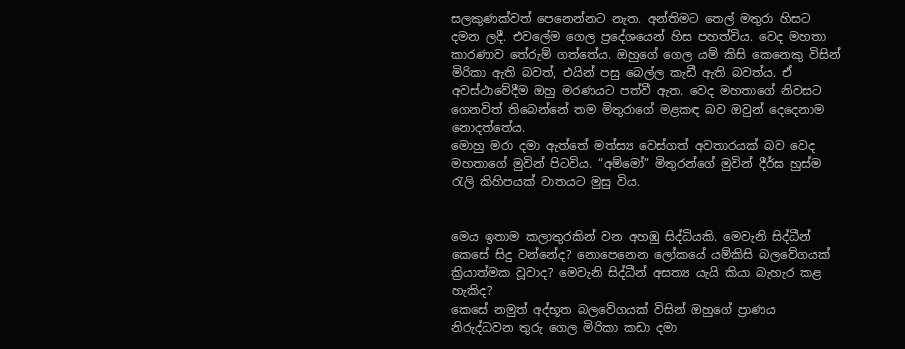සලකුණක්වත් පෙනෙන්නට නැත. අන්තිමට තෙල් මතුරා හිසට දමන ලදී. එවලේම ගෙල ප්‍රදේශයෙන් හිස පහත්විය. වෙද මහතා කාරණාව තේරුම් ගත්තේය. ඔහුගේ ගෙල යම් කිසි කෙනෙකු විසින් මිරිකා ඇති බවත්, එයින් පසු බෙල්ල කැඩී ඇති බවත්ය. ඒ අවස්ථාවේදීම ඔහු මරණයට පත්වී ඇත. වෙද මහතාගේ නිවසට ගෙනවිත් තිබෙන්නේ තම මිතුරාගේ මළකඳ බව ඔවුන් දෙදෙනාම නොදත්තේය.
මොහු මරා දමා ඇත්තේ මත්ස්‍ය වෙස්ගත් අවතාරයක් බව වෙද මහතාගේ මුවින් පිටවිය. “අම්මෝ” මිතුරන්ගේ මුවින් දීර්ඝ හුස්ම රැලි කිහිපයක් වාතයට මුසු විය.


මෙය ඉතාම කලාතුරකින් වන අහඹු සිද්ධියකි. මෙවැනි සිද්ධීන් කෙසේ සිදු වන්නේද? නොපෙනෙන ලෝකයේ යම්කිසි බලවේගයක් ක්‍රියාත්මක වූවාද? මෙවැනි සිද්ධීන් අසත්‍ය යැයි කියා බැහැර කළ හැකිද?
කෙසේ නමුත් අද්භූත බලවේගයක් විසින් ඔහුගේ ප්‍රාණය නිරුද්ධවන තුරු ගෙල මිරිකා කඩා දමා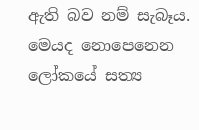ඇති බව නම් සැබෑය. මෙයද නොපෙනෙන ලෝකයේ සත්‍ය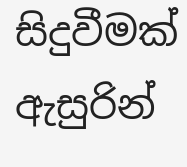සිදුවීමක් ඇසුරින්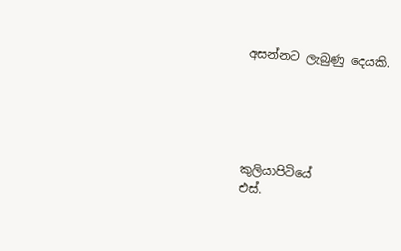අසන්නට ලැබුණු දෙයකි.





කුලියාපිටියේ
එස්.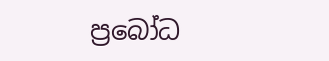ප්‍රබෝධ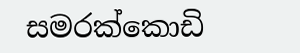සමරක්කොඩි